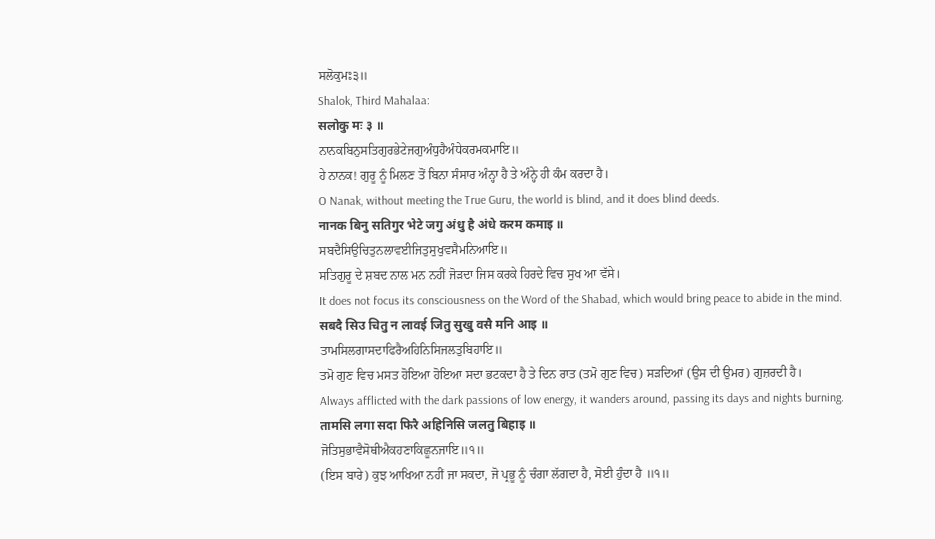ਸਲੋਕੁਮਃ੩॥
Shalok, Third Mahalaa:
सलोकु मः ३ ॥
ਨਾਨਕਬਿਨੁਸਤਿਗੁਰਭੇਟੇਜਗੁਅੰਧੁਹੈਅੰਧੇਕਰਮਕਮਾਇ॥
ਹੇ ਨਾਨਕ! ਗੁਰੂ ਨੂੰ ਮਿਲਣ ਤੋਂ ਬਿਨਾ ਸੰਸਾਰ ਅੰਨ੍ਹਾ ਹੈ ਤੇ ਅੰਨ੍ਹੇ ਹੀ ਕੰਮ ਕਰਦਾ ਹੈ।
O Nanak, without meeting the True Guru, the world is blind, and it does blind deeds.
नानक बिनु सतिगुर भेटे जगु अंधु है अंधे करम कमाइ ॥
ਸਬਦੈਸਿਉਚਿਤੁਨਲਾਵਈਜਿਤੁਸੁਖੁਵਸੈਮਨਿਆਇ॥
ਸਤਿਗੁਰੂ ਦੇ ਸ਼ਬਦ ਨਾਲ ਮਨ ਨਹੀਂ ਜੋੜਦਾ ਜਿਸ ਕਰਕੇ ਹਿਰਦੇ ਵਿਚ ਸੁਖ ਆ ਵੱਸੇ।
It does not focus its consciousness on the Word of the Shabad, which would bring peace to abide in the mind.
सबदै सिउ चितु न लावई जितु सुखु वसै मनि आइ ॥
ਤਾਮਸਿਲਗਾਸਦਾਫਿਰੈਅਹਿਨਿਸਿਜਲਤੁਬਿਹਾਇ॥
ਤਮੋ ਗੁਣ ਵਿਚ ਮਸਤ ਹੋਇਆ ਹੋਇਆ ਸਦਾ ਭਟਕਦਾ ਹੈ ਤੇ ਦਿਨ ਰਾਤ (ਤਮੋ ਗੁਣ ਵਿਚ) ਸੜਦਿਆਂ (ਉਸ ਦੀ ਉਮਰ) ਗੁਜ਼ਰਦੀ ਹੈ।
Always afflicted with the dark passions of low energy, it wanders around, passing its days and nights burning.
तामसि लगा सदा फिरै अहिनिसि जलतु बिहाइ ॥
ਜੋਤਿਸੁਭਾਵੈਸੋਥੀਐਕਹਣਾਕਿਛੂਨਜਾਇ॥੧॥
(ਇਸ ਬਾਰੇ) ਕੁਝ ਆਖਿਆ ਨਹੀਂ ਜਾ ਸਕਦਾ, ਜੋ ਪ੍ਰਭੂ ਨੂੰ ਚੰਗਾ ਲੱਗਦਾ ਹੈ, ਸੋਈ ਹੁੰਦਾ ਹੈ ॥੧॥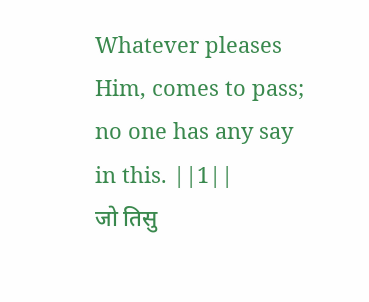Whatever pleases Him, comes to pass; no one has any say in this. ||1||
जो तिसु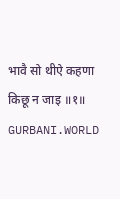भावै सो थीऐ कहणा किछू न जाइ ॥१॥
GURBANI.WORLD